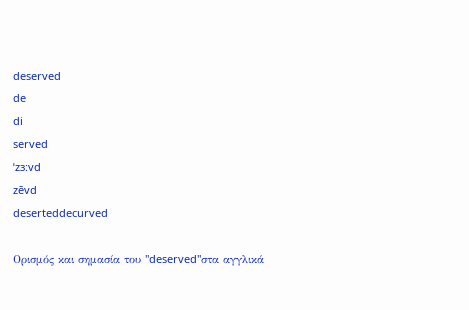deserved
de
di
served
ˈzɜ:vd
zēvd
deserteddecurved

Ορισμός και σημασία του "deserved"στα αγγλικά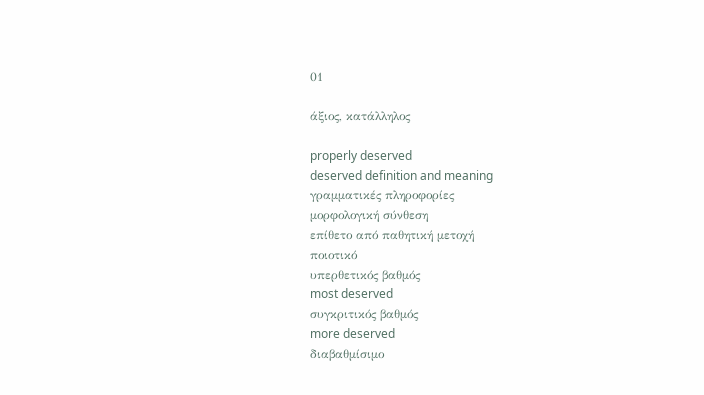01

άξιος, κατάλληλος

properly deserved
deserved definition and meaning
γραμματικές πληροφορίες
μορφολογική σύνθεση
επίθετο από παθητική μετοχή
ποιοτικό
υπερθετικός βαθμός
most deserved
συγκριτικός βαθμός
more deserved
διαβαθμίσιμο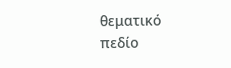θεματικό πεδίο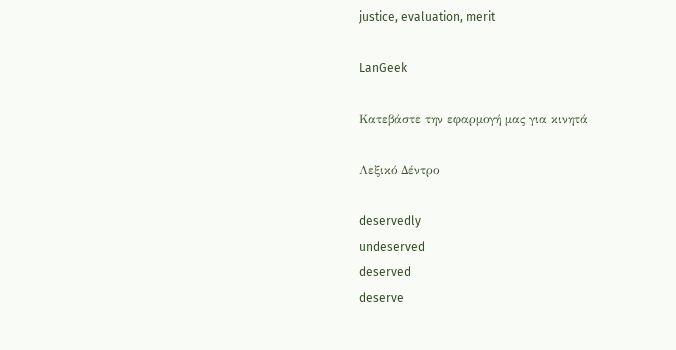justice, evaluation, merit

LanGeek

Κατεβάστε την εφαρμογή μας για κινητά

Λεξικό Δέντρο

deservedly
undeserved
deserved
deserve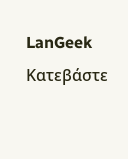LanGeek
Κατεβάστε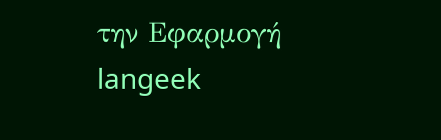την Εφαρμογή
langeek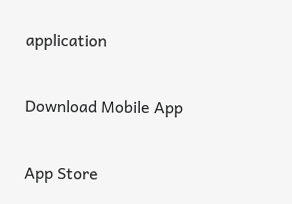application

Download Mobile App

App Store